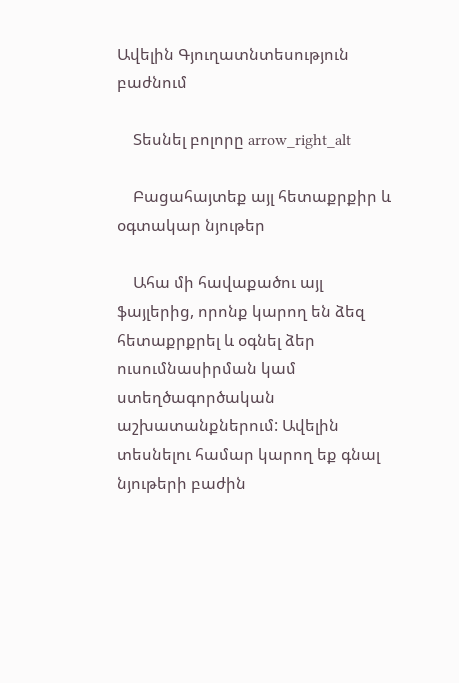Ավելին Գյուղատնտեսություն բաժնում

    Տեսնել բոլորը arrow_right_alt

    Բացահայտեք այլ հետաքրքիր և օգտակար նյութեր

    Ահա մի հավաքածու այլ ֆայլերից, որոնք կարող են ձեզ հետաքրքրել և օգնել ձեր ուսումնասիրման կամ ստեղծագործական աշխատանքներում: Ավելին տեսնելու համար կարող եք գնալ նյութերի բաժին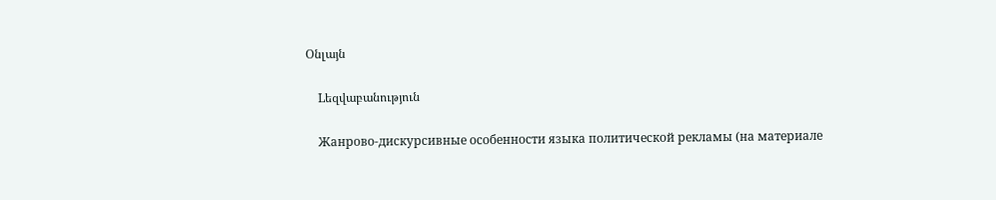Օնլայն

    Lեզվաբանություն

    Жанрово-дискурсивные особенности языка политической рекламы (на материале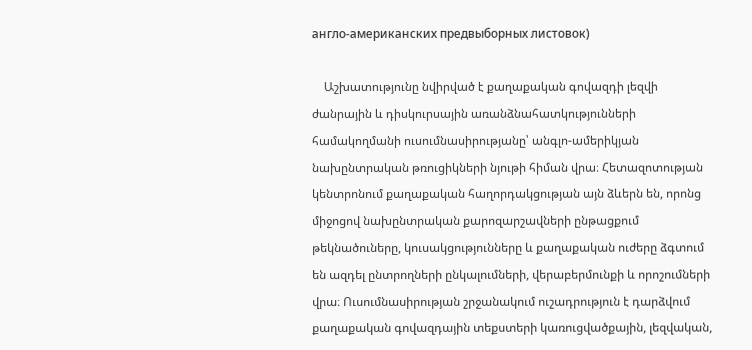англо-американских предвыборных листовок)

    Աշխատությունը նվիրված է քաղաքական գովազդի լեզվի ժանրային և դիսկուրսային առանձնահատկությունների համակողմանի ուսումնասիրությանը՝ անգլո-ամերիկյան նախընտրական թռուցիկների նյութի հիման վրա։ Հետազոտության կենտրոնում քաղաքական հաղորդակցության այն ձևերն են, որոնց միջոցով նախընտրական քարոզարշավների ընթացքում թեկնածուները, կուսակցությունները և քաղաքական ուժերը ձգտում են ազդել ընտրողների ընկալումների, վերաբերմունքի և որոշումների վրա։ Ուսումնասիրության շրջանակում ուշադրություն է դարձվում քաղաքական գովազդային տեքստերի կառուցվածքային, լեզվական,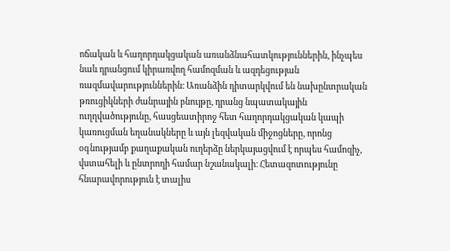ոճական և հաղորդակցական առանձնահատկություններին, ինչպես նաև դրանցում կիրառվող համոզման և ազդեցության ռազմավարություններին։ Առանձին դիտարկվում են նախընտրական թռուցիկների ժանրային բնույթը, դրանց նպատակային ուղղվածությունը, հասցեատիրոջ հետ հաղորդակցական կապի կառուցման եղանակները և այն լեզվական միջոցները, որոնց օգնությամբ քաղաքական ուղերձը ներկայացվում է որպես համոզիչ, վստահելի և ընտրողի համար նշանակալի։ Հետազոտությունը հնարավորություն է տալիս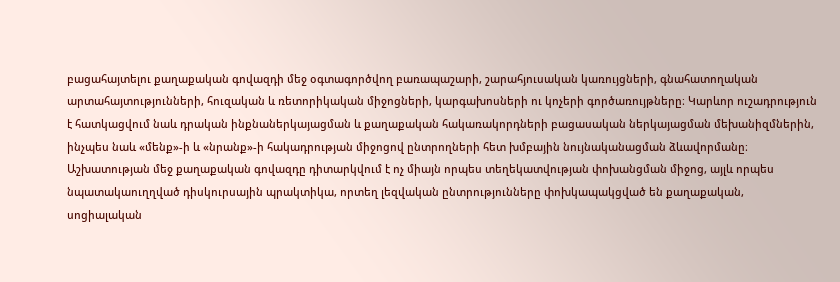բացահայտելու քաղաքական գովազդի մեջ օգտագործվող բառապաշարի, շարահյուսական կառույցների, գնահատողական արտահայտությունների, հուզական և ռետորիկական միջոցների, կարգախոսների ու կոչերի գործառույթները։ Կարևոր ուշադրություն է հատկացվում նաև դրական ինքնաներկայացման և քաղաքական հակառակորդների բացասական ներկայացման մեխանիզմներին, ինչպես նաև «մենք»-ի և «նրանք»-ի հակադրության միջոցով ընտրողների հետ խմբային նույնականացման ձևավորմանը։ Աշխատության մեջ քաղաքական գովազդը դիտարկվում է ոչ միայն որպես տեղեկատվության փոխանցման միջոց, այլև որպես նպատակաուղղված դիսկուրսային պրակտիկա, որտեղ լեզվական ընտրությունները փոխկապակցված են քաղաքական, սոցիալական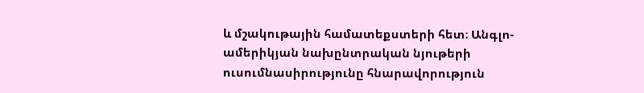և մշակութային համատեքստերի հետ։ Անգլո-ամերիկյան նախընտրական նյութերի ուսումնասիրությունը հնարավորություն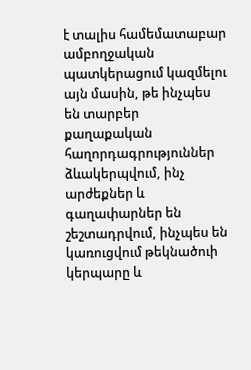է տալիս համեմատաբար ամբողջական պատկերացում կազմելու այն մասին, թե ինչպես են տարբեր քաղաքական հաղորդագրություններ ձևակերպվում, ինչ արժեքներ և գաղափարներ են շեշտադրվում, ինչպես են կառուցվում թեկնածուի կերպարը և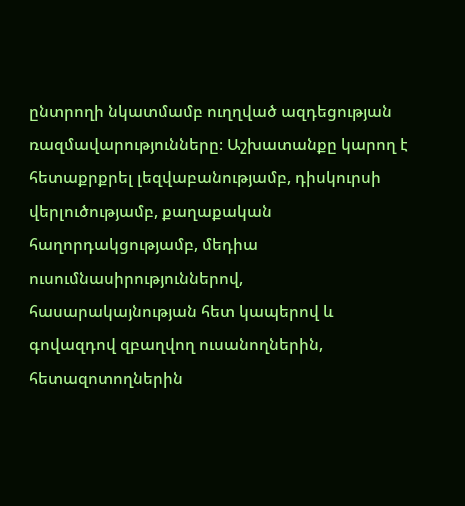ընտրողի նկատմամբ ուղղված ազդեցության ռազմավարությունները։ Աշխատանքը կարող է հետաքրքրել լեզվաբանությամբ, դիսկուրսի վերլուծությամբ, քաղաքական հաղորդակցությամբ, մեդիա ուսումնասիրություններով, հասարակայնության հետ կապերով և գովազդով զբաղվող ուսանողներին, հետազոտողներին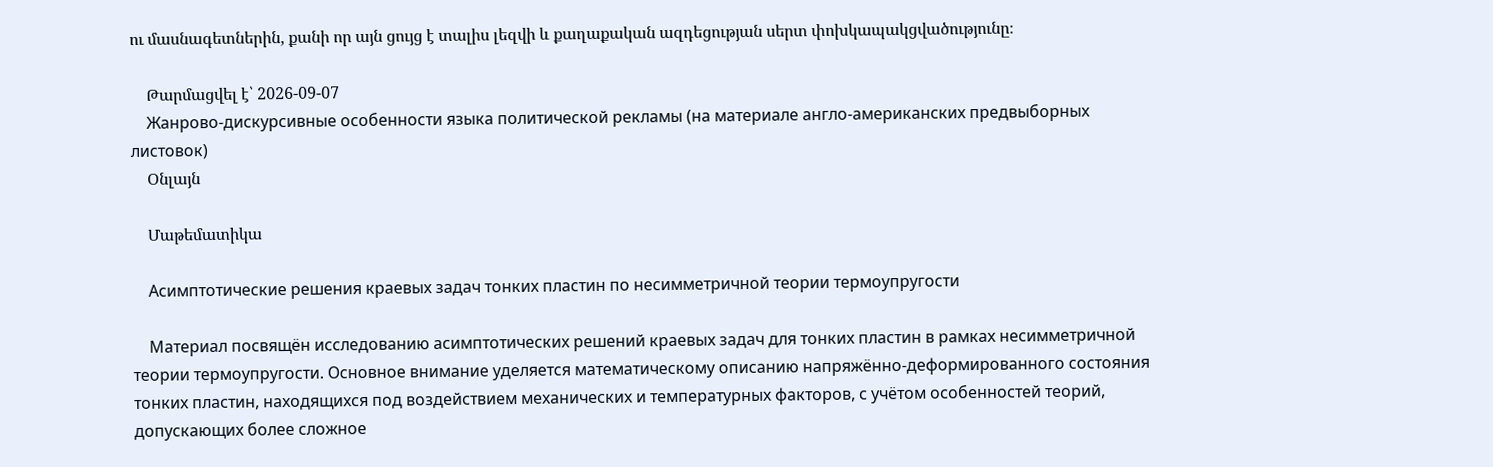ու մասնագետներին, քանի որ այն ցույց է տալիս լեզվի և քաղաքական ազդեցության սերտ փոխկապակցվածությունը։

    Թարմացվել է՝ 2026-09-07
    Жанрово-дискурсивные особенности языка политической рекламы (на материале англо-американских предвыборных листовок)
    Օնլայն

    Մաթեմատիկա

    Асимптотические решения краевых задач тонких пластин по несимметричной теории термоупругости

    Материал посвящён исследованию асимптотических решений краевых задач для тонких пластин в рамках несимметричной теории термоупругости. Основное внимание уделяется математическому описанию напряжённо-деформированного состояния тонких пластин, находящихся под воздействием механических и температурных факторов, с учётом особенностей теорий, допускающих более сложное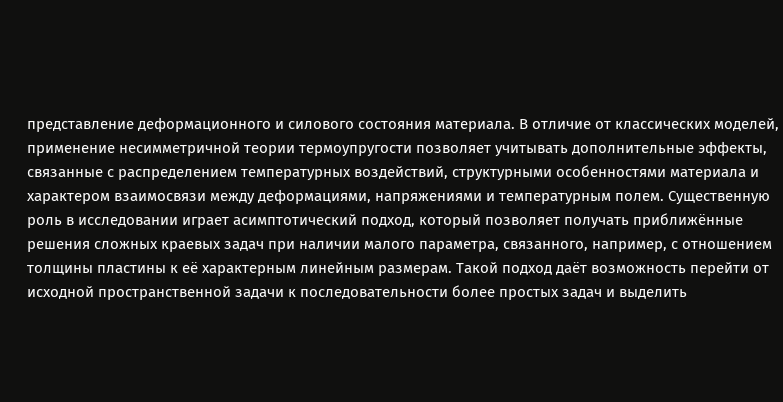представление деформационного и силового состояния материала. В отличие от классических моделей, применение несимметричной теории термоупругости позволяет учитывать дополнительные эффекты, связанные с распределением температурных воздействий, структурными особенностями материала и характером взаимосвязи между деформациями, напряжениями и температурным полем. Существенную роль в исследовании играет асимптотический подход, который позволяет получать приближённые решения сложных краевых задач при наличии малого параметра, связанного, например, с отношением толщины пластины к её характерным линейным размерам. Такой подход даёт возможность перейти от исходной пространственной задачи к последовательности более простых задач и выделить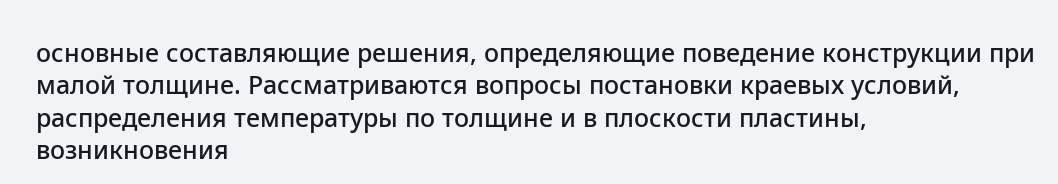основные составляющие решения, определяющие поведение конструкции при малой толщине. Рассматриваются вопросы постановки краевых условий, распределения температуры по толщине и в плоскости пластины, возникновения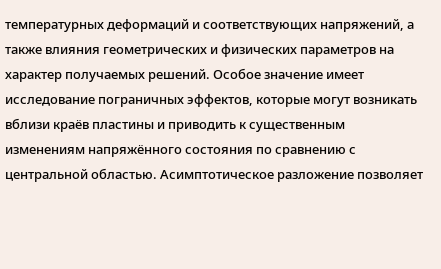температурных деформаций и соответствующих напряжений, а также влияния геометрических и физических параметров на характер получаемых решений. Особое значение имеет исследование пограничных эффектов, которые могут возникать вблизи краёв пластины и приводить к существенным изменениям напряжённого состояния по сравнению с центральной областью. Асимптотическое разложение позволяет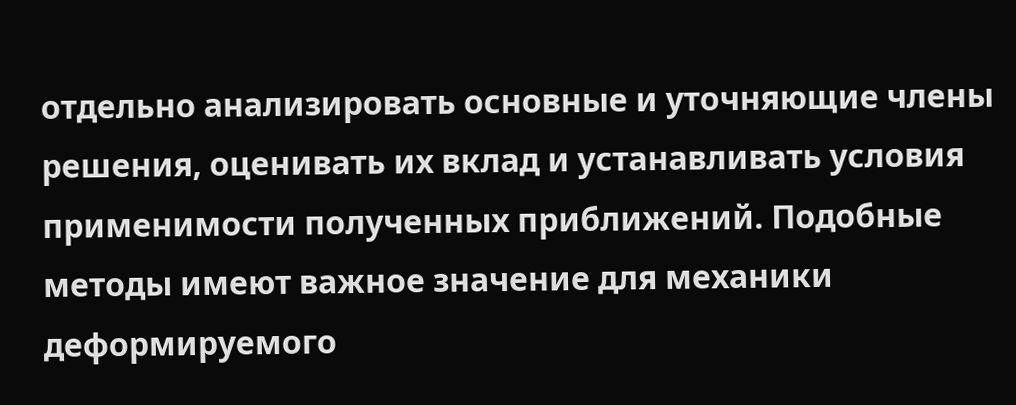отдельно анализировать основные и уточняющие члены решения, оценивать их вклад и устанавливать условия применимости полученных приближений. Подобные методы имеют важное значение для механики деформируемого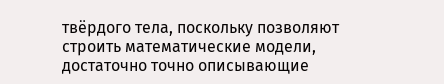твёрдого тела, поскольку позволяют строить математические модели, достаточно точно описывающие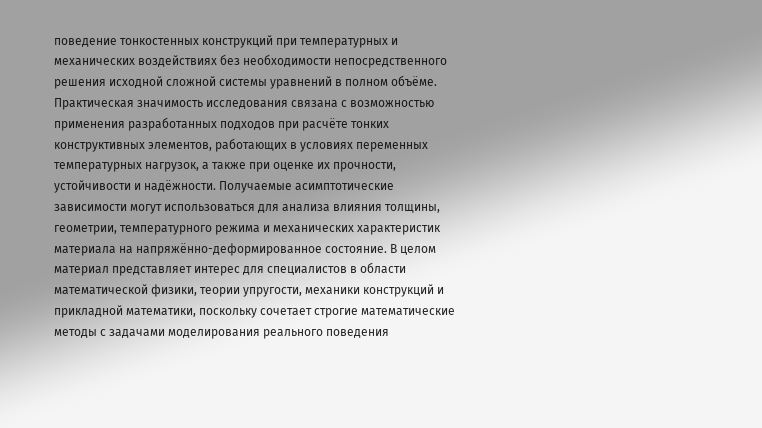поведение тонкостенных конструкций при температурных и механических воздействиях без необходимости непосредственного решения исходной сложной системы уравнений в полном объёме. Практическая значимость исследования связана с возможностью применения разработанных подходов при расчёте тонких конструктивных элементов, работающих в условиях переменных температурных нагрузок, а также при оценке их прочности, устойчивости и надёжности. Получаемые асимптотические зависимости могут использоваться для анализа влияния толщины, геометрии, температурного режима и механических характеристик материала на напряжённо-деформированное состояние. В целом материал представляет интерес для специалистов в области математической физики, теории упругости, механики конструкций и прикладной математики, поскольку сочетает строгие математические методы с задачами моделирования реального поведения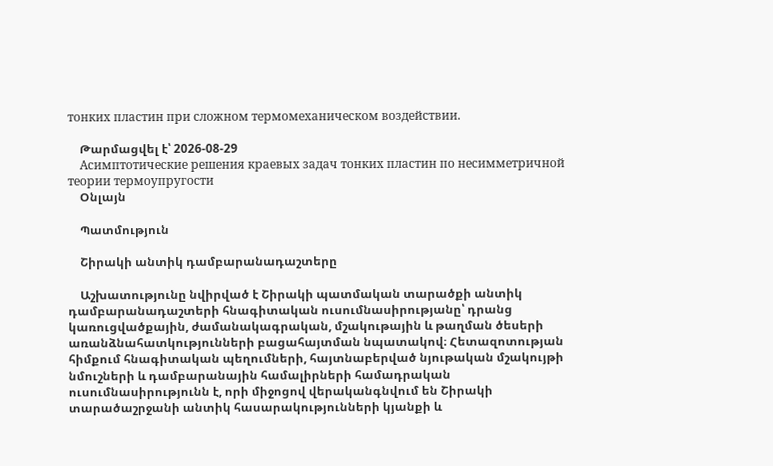тонких пластин при сложном термомеханическом воздействии.

    Թարմացվել է՝ 2026-08-29
    Асимптотические решения краевых задач тонких пластин по несимметричной теории термоупругости
    Օնլայն

    Պատմություն

    Շիրակի անտիկ դամբարանադաշտերը

    Աշխատությունը նվիրված է Շիրակի պատմական տարածքի անտիկ դամբարանադաշտերի հնագիտական ուսումնասիրությանը՝ դրանց կառուցվածքային, ժամանակագրական, մշակութային և թաղման ծեսերի առանձնահատկությունների բացահայտման նպատակով։ Հետազոտության հիմքում հնագիտական պեղումների, հայտնաբերված նյութական մշակույթի նմուշների և դամբարանային համալիրների համադրական ուսումնասիրությունն է, որի միջոցով վերականգնվում են Շիրակի տարածաշրջանի անտիկ հասարակությունների կյանքի և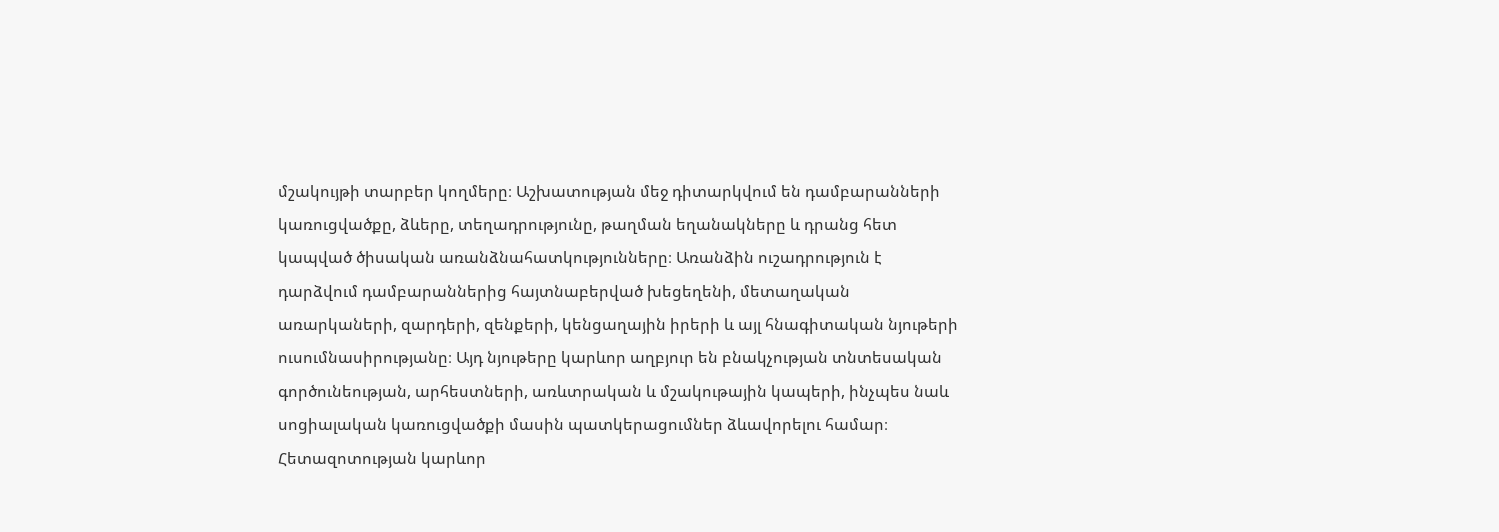մշակույթի տարբեր կողմերը։ Աշխատության մեջ դիտարկվում են դամբարանների կառուցվածքը, ձևերը, տեղադրությունը, թաղման եղանակները և դրանց հետ կապված ծիսական առանձնահատկությունները։ Առանձին ուշադրություն է դարձվում դամբարաններից հայտնաբերված խեցեղենի, մետաղական առարկաների, զարդերի, զենքերի, կենցաղային իրերի և այլ հնագիտական նյութերի ուսումնասիրությանը։ Այդ նյութերը կարևոր աղբյուր են բնակչության տնտեսական գործունեության, արհեստների, առևտրական և մշակութային կապերի, ինչպես նաև սոցիալական կառուցվածքի մասին պատկերացումներ ձևավորելու համար։ Հետազոտության կարևոր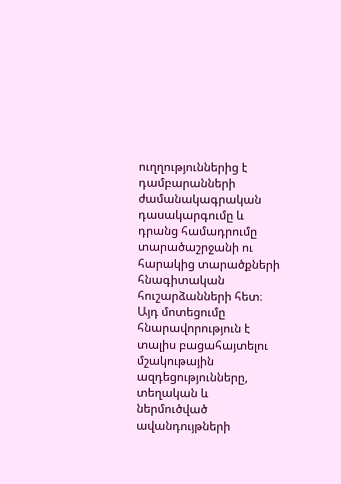ուղղություններից է դամբարանների ժամանակագրական դասակարգումը և դրանց համադրումը տարածաշրջանի ու հարակից տարածքների հնագիտական հուշարձանների հետ։ Այդ մոտեցումը հնարավորություն է տալիս բացահայտելու մշակութային ազդեցությունները, տեղական և ներմուծված ավանդույթների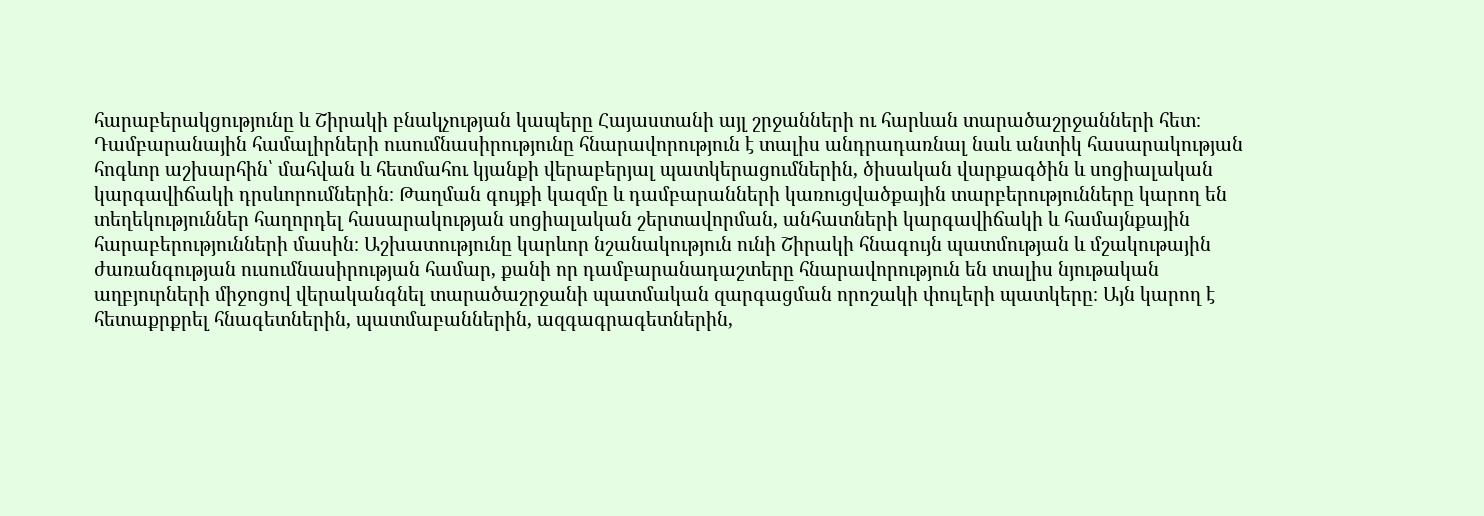հարաբերակցությունը և Շիրակի բնակչության կապերը Հայաստանի այլ շրջանների ու հարևան տարածաշրջանների հետ։ Դամբարանային համալիրների ուսումնասիրությունը հնարավորություն է տալիս անդրադառնալ նաև անտիկ հասարակության հոգևոր աշխարհին՝ մահվան և հետմահու կյանքի վերաբերյալ պատկերացումներին, ծիսական վարքագծին և սոցիալական կարգավիճակի դրսևորումներին։ Թաղման գույքի կազմը և դամբարանների կառուցվածքային տարբերությունները կարող են տեղեկություններ հաղորդել հասարակության սոցիալական շերտավորման, անհատների կարգավիճակի և համայնքային հարաբերությունների մասին։ Աշխատությունը կարևոր նշանակություն ունի Շիրակի հնագույն պատմության և մշակութային ժառանգության ուսումնասիրության համար, քանի որ դամբարանադաշտերը հնարավորություն են տալիս նյութական աղբյուրների միջոցով վերականգնել տարածաշրջանի պատմական զարգացման որոշակի փուլերի պատկերը։ Այն կարող է հետաքրքրել հնագետներին, պատմաբաններին, ազգագրագետներին,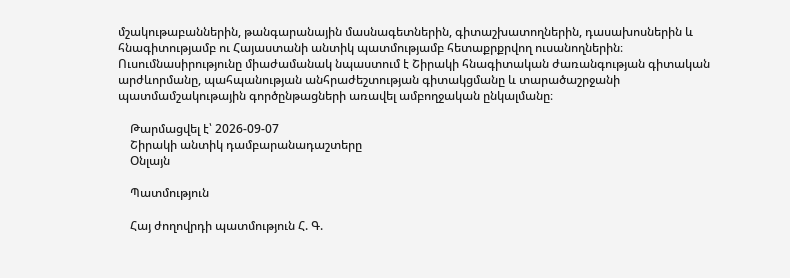մշակութաբաններին, թանգարանային մասնագետներին, գիտաշխատողներին, դասախոսներին և հնագիտությամբ ու Հայաստանի անտիկ պատմությամբ հետաքրքրվող ուսանողներին։ Ուսումնասիրությունը միաժամանակ նպաստում է Շիրակի հնագիտական ժառանգության գիտական արժևորմանը, պահպանության անհրաժեշտության գիտակցմանը և տարածաշրջանի պատմամշակութային գործընթացների առավել ամբողջական ընկալմանը։

    Թարմացվել է՝ 2026-09-07
    Շիրակի անտիկ դամբարանադաշտերը
    Օնլայն

    Պատմություն

    Հայ ժողովրդի պատմություն Հ. Գ.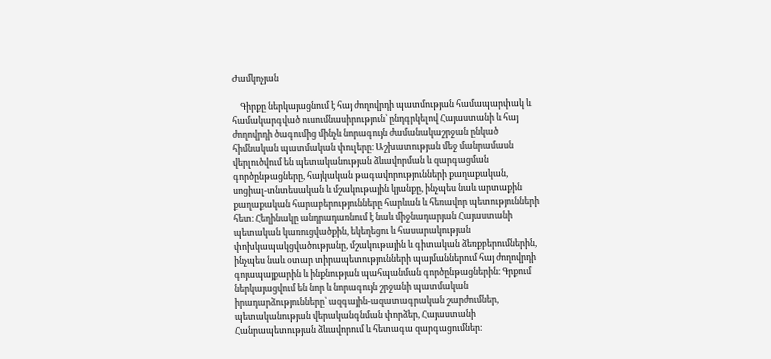Ժամկոչյան

    Գիրքը ներկայացնում է հայ ժողովրդի պատմության համապարփակ և համակարգված ուսումնասիրություն՝ ընդգրկելով Հայաստանի և հայ ժողովրդի ծագումից մինչև նորագույն ժամանակաշրջան ընկած հիմնական պատմական փուլերը։ Աշխատության մեջ մանրամասն վերլուծվում են պետականության ձևավորման և զարգացման գործընթացները, հայկական թագավորությունների քաղաքական, սոցիալ-տնտեսական և մշակութային կյանքը, ինչպես նաև արտաքին քաղաքական հարաբերությունները հարևան և հեռավոր պետությունների հետ։ Հեղինակը անդրադառնում է նաև միջնադարյան Հայաստանի պետական կառուցվածքին, եկեղեցու և հասարակության փոխկապակցվածությանը, մշակութային և գիտական ձեռքբերումներին, ինչպես նաև օտար տիրապետությունների պայմաններում հայ ժողովրդի գոյապայքարին և ինքնության պահպանման գործընթացներին։ Գրքում ներկայացվում են նոր և նորագույն շրջանի պատմական իրադարձությունները՝ ազգային-ազատագրական շարժումներ, պետականության վերականգնման փորձեր, Հայաստանի Հանրապետության ձևավորում և հետագա զարգացումներ։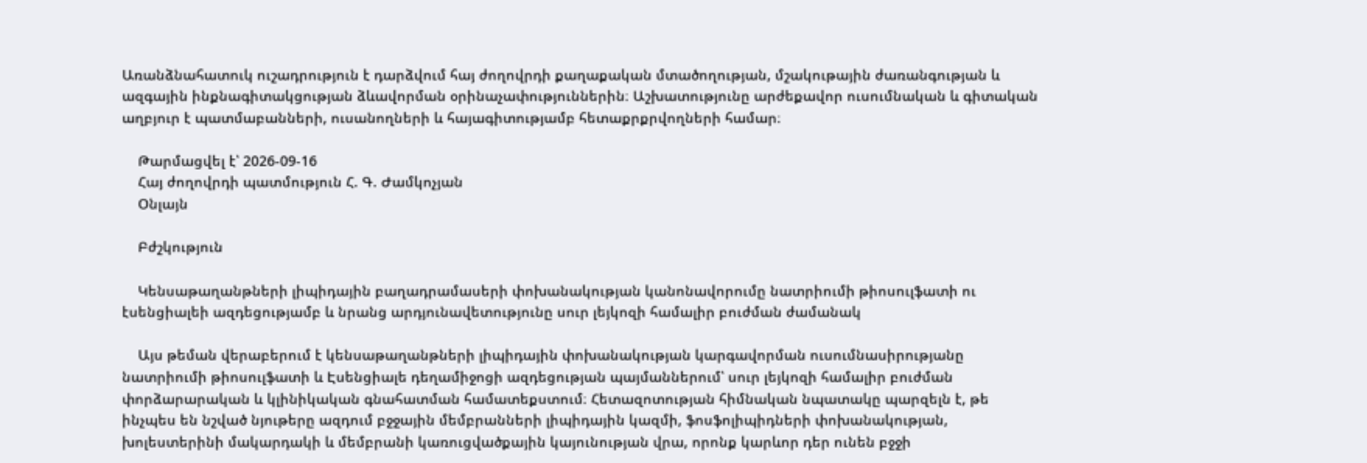Առանձնահատուկ ուշադրություն է դարձվում հայ ժողովրդի քաղաքական մտածողության, մշակութային ժառանգության և ազգային ինքնագիտակցության ձևավորման օրինաչափություններին։ Աշխատությունը արժեքավոր ուսումնական և գիտական աղբյուր է պատմաբանների, ուսանողների և հայագիտությամբ հետաքրքրվողների համար։

    Թարմացվել է՝ 2026-09-16
    Հայ ժողովրդի պատմություն Հ. Գ. Ժամկոչյան
    Օնլայն

    Բժշկություն

    Կենսաթաղանթների լիպիդային բաղադրամասերի փոխանակության կանոնավորումը նատրիումի թիոսուլֆատի ու էսենցիալեի ազդեցությամբ և նրանց արդյունավետությունը սուր լեյկոզի համալիր բուժման ժամանակ

    Այս թեման վերաբերում է կենսաթաղանթների լիպիդային փոխանակության կարգավորման ուսումնասիրությանը նատրիումի թիոսուլֆատի և Էսենցիալե դեղամիջոցի ազդեցության պայմաններում՝ սուր լեյկոզի համալիր բուժման փորձարարական և կլինիկական գնահատման համատեքստում։ Հետազոտության հիմնական նպատակը պարզելն է, թե ինչպես են նշված նյութերը ազդում բջջային մեմբրանների լիպիդային կազմի, ֆոսֆոլիպիդների փոխանակության, խոլեստերինի մակարդակի և մեմբրանի կառուցվածքային կայունության վրա, որոնք կարևոր դեր ունեն բջջի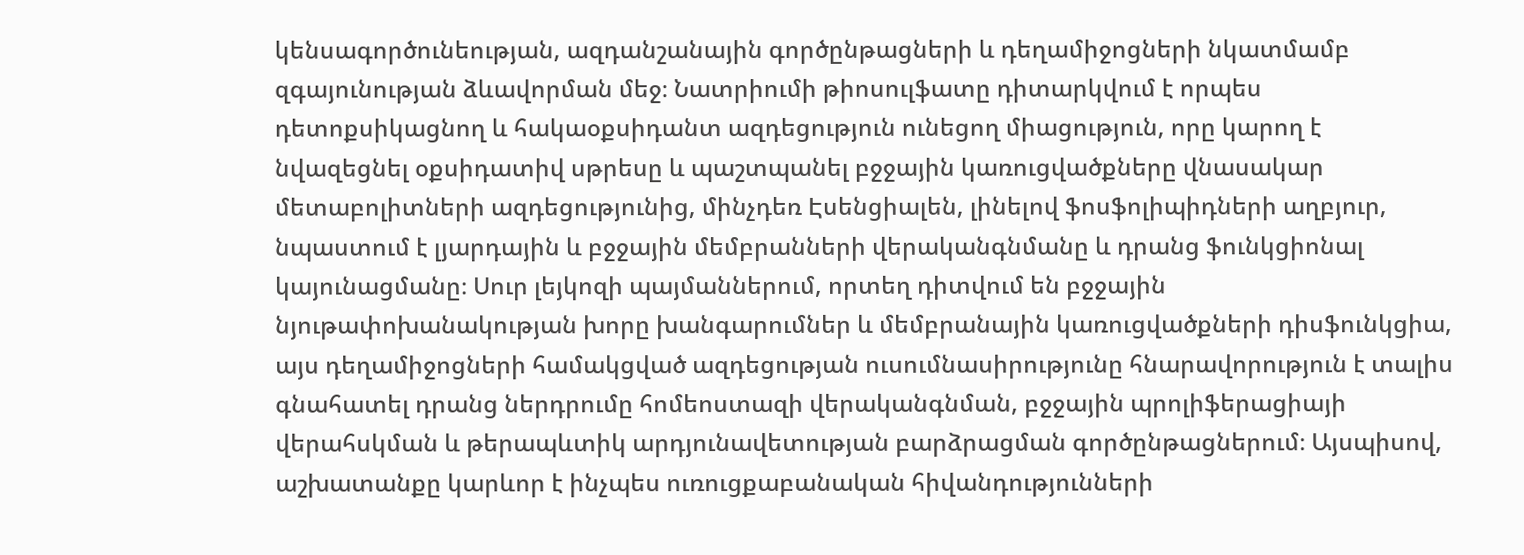կենսագործունեության, ազդանշանային գործընթացների և դեղամիջոցների նկատմամբ զգայունության ձևավորման մեջ։ Նատրիումի թիոսուլֆատը դիտարկվում է որպես դետոքսիկացնող և հակաօքսիդանտ ազդեցություն ունեցող միացություն, որը կարող է նվազեցնել օքսիդատիվ սթրեսը և պաշտպանել բջջային կառուցվածքները վնասակար մետաբոլիտների ազդեցությունից, մինչդեռ Էսենցիալեն, լինելով ֆոսֆոլիպիդների աղբյուր, նպաստում է լյարդային և բջջային մեմբրանների վերականգնմանը և դրանց ֆունկցիոնալ կայունացմանը։ Սուր լեյկոզի պայմաններում, որտեղ դիտվում են բջջային նյութափոխանակության խորը խանգարումներ և մեմբրանային կառուցվածքների դիսֆունկցիա, այս դեղամիջոցների համակցված ազդեցության ուսումնասիրությունը հնարավորություն է տալիս գնահատել դրանց ներդրումը հոմեոստազի վերականգնման, բջջային պրոլիֆերացիայի վերահսկման և թերապևտիկ արդյունավետության բարձրացման գործընթացներում։ Այսպիսով, աշխատանքը կարևոր է ինչպես ուռուցքաբանական հիվանդությունների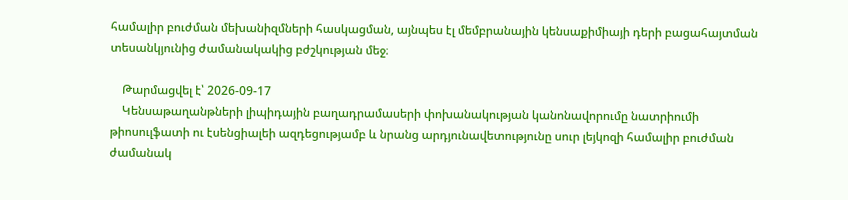համալիր բուժման մեխանիզմների հասկացման, այնպես էլ մեմբրանային կենսաքիմիայի դերի բացահայտման տեսանկյունից ժամանակակից բժշկության մեջ։

    Թարմացվել է՝ 2026-09-17
    Կենսաթաղանթների լիպիդային բաղադրամասերի փոխանակության կանոնավորումը նատրիումի թիոսուլֆատի ու էսենցիալեի ազդեցությամբ և նրանց արդյունավետությունը սուր լեյկոզի համալիր բուժման ժամանակ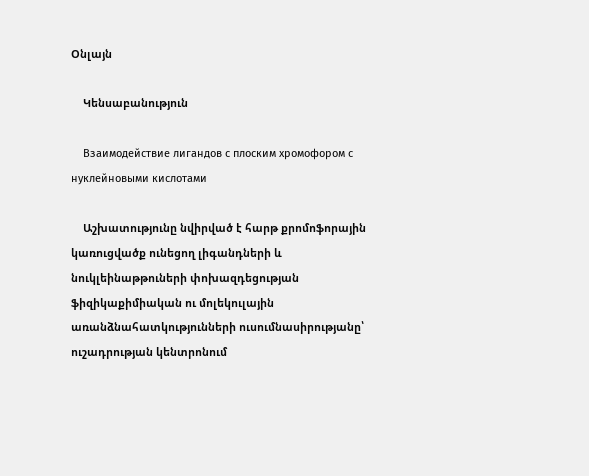Օնլայն

    Կենսաբանություն

    Взаимодействие лигандов с плоским хромофором с нуклейновыми кислотами

    Աշխատությունը նվիրված է հարթ քրոմոֆորային կառուցվածք ունեցող լիգանդների և նուկլեինաթթուների փոխազդեցության ֆիզիկաքիմիական ու մոլեկուլային առանձնահատկությունների ուսումնասիրությանը՝ ուշադրության կենտրոնում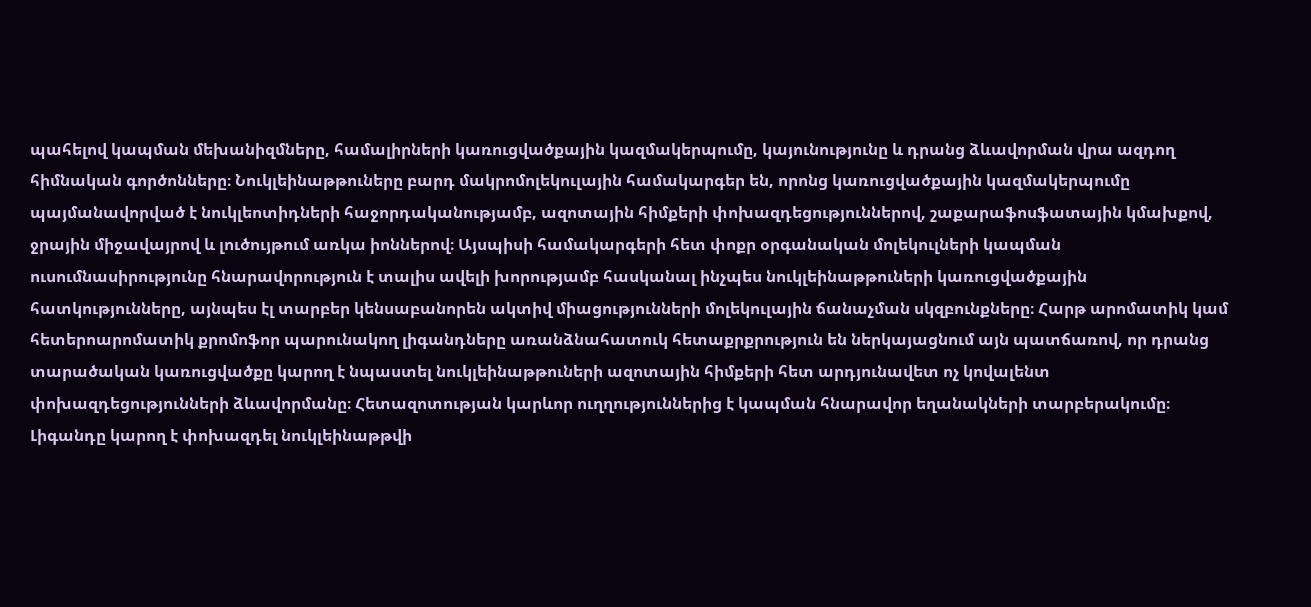պահելով կապման մեխանիզմները, համալիրների կառուցվածքային կազմակերպումը, կայունությունը և դրանց ձևավորման վրա ազդող հիմնական գործոնները։ Նուկլեինաթթուները բարդ մակրոմոլեկուլային համակարգեր են, որոնց կառուցվածքային կազմակերպումը պայմանավորված է նուկլեոտիդների հաջորդականությամբ, ազոտային հիմքերի փոխազդեցություններով, շաքարաֆոսֆատային կմախքով, ջրային միջավայրով և լուծույթում առկա իոններով։ Այսպիսի համակարգերի հետ փոքր օրգանական մոլեկուլների կապման ուսումնասիրությունը հնարավորություն է տալիս ավելի խորությամբ հասկանալ ինչպես նուկլեինաթթուների կառուցվածքային հատկությունները, այնպես էլ տարբեր կենսաբանորեն ակտիվ միացությունների մոլեկուլային ճանաչման սկզբունքները։ Հարթ արոմատիկ կամ հետերոարոմատիկ քրոմոֆոր պարունակող լիգանդները առանձնահատուկ հետաքրքրություն են ներկայացնում այն պատճառով, որ դրանց տարածական կառուցվածքը կարող է նպաստել նուկլեինաթթուների ազոտային հիմքերի հետ արդյունավետ ոչ կովալենտ փոխազդեցությունների ձևավորմանը։ Հետազոտության կարևոր ուղղություններից է կապման հնարավոր եղանակների տարբերակումը։ Լիգանդը կարող է փոխազդել նուկլեինաթթվի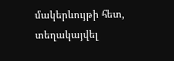մակերևույթի հետ, տեղակայվել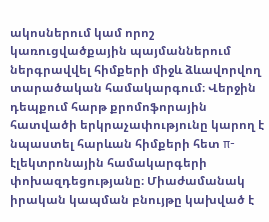ակոսներում կամ որոշ կառուցվածքային պայմաններում ներգրավվել հիմքերի միջև ձևավորվող տարածական համակարգում։ Վերջին դեպքում հարթ քրոմոֆորային հատվածի երկրաչափությունը կարող է նպաստել հարևան հիմքերի հետ π-էլեկտրոնային համակարգերի փոխազդեցությանը։ Միաժամանակ իրական կապման բնույթը կախված է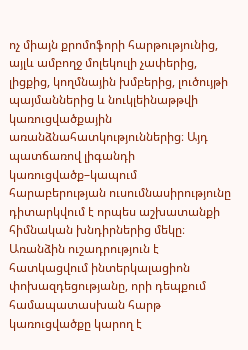ոչ միայն քրոմոֆորի հարթությունից, այլև ամբողջ մոլեկուլի չափերից, լիցքից, կողմնային խմբերից, լուծույթի պայմաններից և նուկլեինաթթվի կառուցվածքային առանձնահատկություններից։ Այդ պատճառով լիգանդի կառուցվածք–կապում հարաբերության ուսումնասիրությունը դիտարկվում է որպես աշխատանքի հիմնական խնդիրներից մեկը։ Առանձին ուշադրություն է հատկացվում ինտերկալացիոն փոխազդեցությանը, որի դեպքում համապատասխան հարթ կառուցվածքը կարող է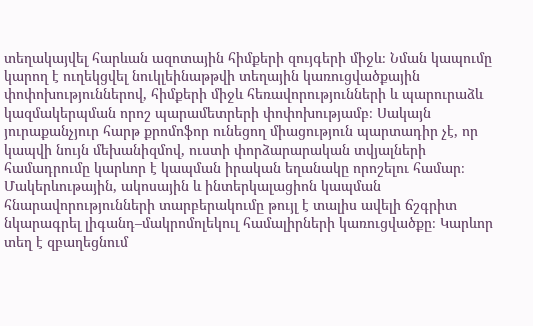տեղակայվել հարևան ազոտային հիմքերի զույգերի միջև։ Նման կապումը կարող է ուղեկցվել նուկլեինաթթվի տեղային կառուցվածքային փոփոխություններով, հիմքերի միջև հեռավորությունների և պարուրաձև կազմակերպման որոշ պարամետրերի փոփոխությամբ։ Սակայն յուրաքանչյուր հարթ քրոմոֆոր ունեցող միացություն պարտադիր չէ, որ կապվի նույն մեխանիզմով, ուստի փորձարարական տվյալների համադրումը կարևոր է կապման իրական եղանակը որոշելու համար։ Մակերևութային, ակոսային և ինտերկալացիոն կապման հնարավորությունների տարբերակումը թույլ է տալիս ավելի ճշգրիտ նկարագրել լիգանդ–մակրոմոլեկուլ համալիրների կառուցվածքը։ Կարևոր տեղ է զբաղեցնում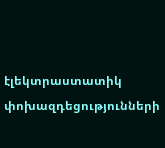էլեկտրաստատիկ փոխազդեցությունների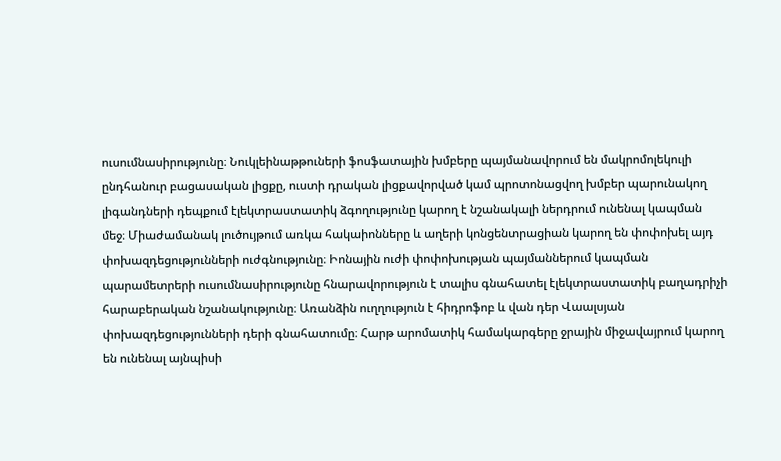ուսումնասիրությունը։ Նուկլեինաթթուների ֆոսֆատային խմբերը պայմանավորում են մակրոմոլեկուլի ընդհանուր բացասական լիցքը, ուստի դրական լիցքավորված կամ պրոտոնացվող խմբեր պարունակող լիգանդների դեպքում էլեկտրաստատիկ ձգողությունը կարող է նշանակալի ներդրում ունենալ կապման մեջ։ Միաժամանակ լուծույթում առկա հակաիոնները և աղերի կոնցենտրացիան կարող են փոփոխել այդ փոխազդեցությունների ուժգնությունը։ Իոնային ուժի փոփոխության պայմաններում կապման պարամետրերի ուսումնասիրությունը հնարավորություն է տալիս գնահատել էլեկտրաստատիկ բաղադրիչի հարաբերական նշանակությունը։ Առանձին ուղղություն է հիդրոֆոբ և վան դեր Վաալսյան փոխազդեցությունների դերի գնահատումը։ Հարթ արոմատիկ համակարգերը ջրային միջավայրում կարող են ունենալ այնպիսի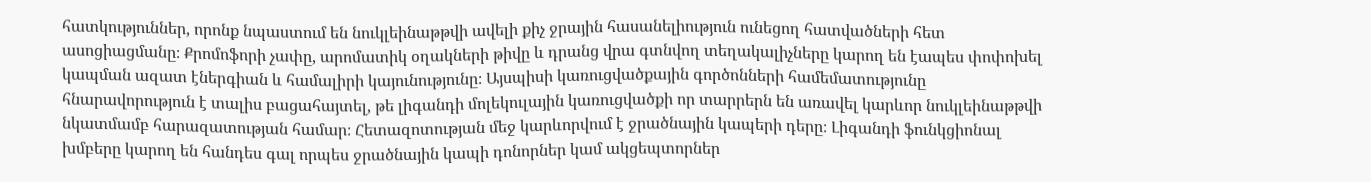հատկություններ, որոնք նպաստում են նուկլեինաթթվի ավելի քիչ ջրային հասանելիություն ունեցող հատվածների հետ ասոցիացմանը։ Քրոմոֆորի չափը, արոմատիկ օղակների թիվը և դրանց վրա գտնվող տեղակալիչները կարող են էապես փոփոխել կապման ազատ էներգիան և համալիրի կայունությունը։ Այսպիսի կառուցվածքային գործոնների համեմատությունը հնարավորություն է տալիս բացահայտել, թե լիգանդի մոլեկուլային կառուցվածքի որ տարրերն են առավել կարևոր նուկլեինաթթվի նկատմամբ հարազատության համար։ Հետազոտության մեջ կարևորվում է ջրածնային կապերի դերը։ Լիգանդի ֆունկցիոնալ խմբերը կարող են հանդես գալ որպես ջրածնային կապի դոնորներ կամ ակցեպտորներ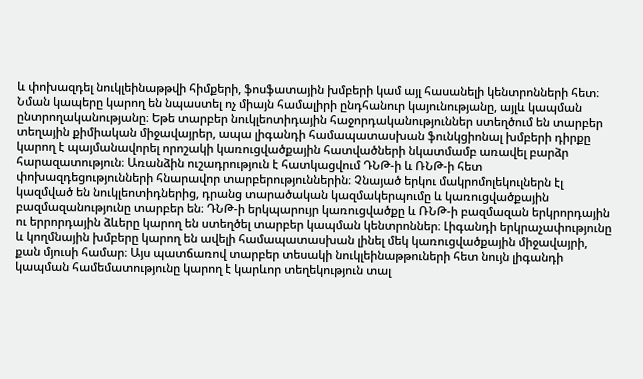և փոխազդել նուկլեինաթթվի հիմքերի, ֆոսֆատային խմբերի կամ այլ հասանելի կենտրոնների հետ։ Նման կապերը կարող են նպաստել ոչ միայն համալիրի ընդհանուր կայունությանը, այլև կապման ընտրողականությանը։ Եթե տարբեր նուկլեոտիդային հաջորդականություններ ստեղծում են տարբեր տեղային քիմիական միջավայրեր, ապա լիգանդի համապատասխան ֆունկցիոնալ խմբերի դիրքը կարող է պայմանավորել որոշակի կառուցվածքային հատվածների նկատմամբ առավել բարձր հարազատություն։ Առանձին ուշադրություն է հատկացվում ԴՆԹ-ի և ՌՆԹ-ի հետ փոխազդեցությունների հնարավոր տարբերություններին։ Չնայած երկու մակրոմոլեկուլներն էլ կազմված են նուկլեոտիդներից, դրանց տարածական կազմակերպումը և կառուցվածքային բազմազանությունը տարբեր են։ ԴՆԹ-ի երկպարույր կառուցվածքը և ՌՆԹ-ի բազմազան երկրորդային ու երրորդային ձևերը կարող են ստեղծել տարբեր կապման կենտրոններ։ Լիգանդի երկրաչափությունը և կողմնային խմբերը կարող են ավելի համապատասխան լինել մեկ կառուցվածքային միջավայրի, քան մյուսի համար։ Այս պատճառով տարբեր տեսակի նուկլեինաթթուների հետ նույն լիգանդի կապման համեմատությունը կարող է կարևոր տեղեկություն տալ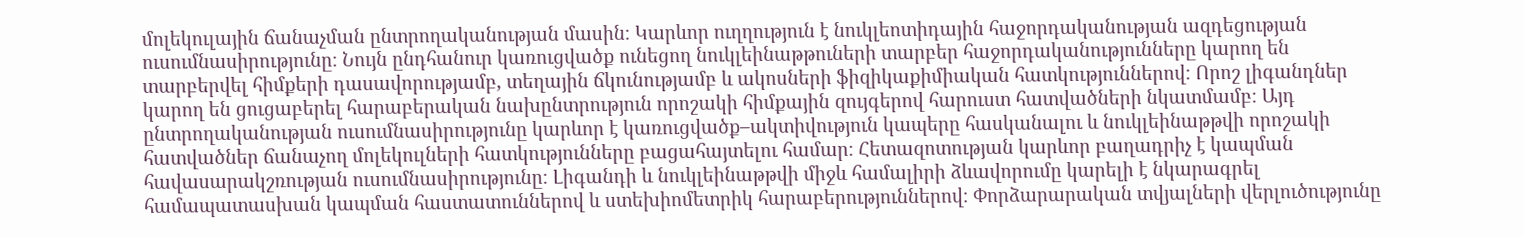մոլեկուլային ճանաչման ընտրողականության մասին։ Կարևոր ուղղություն է նուկլեոտիդային հաջորդականության ազդեցության ուսումնասիրությունը։ Նույն ընդհանուր կառուցվածք ունեցող նուկլեինաթթուների տարբեր հաջորդականությունները կարող են տարբերվել հիմքերի դասավորությամբ, տեղային ճկունությամբ և ակոսների ֆիզիկաքիմիական հատկություններով։ Որոշ լիգանդներ կարող են ցուցաբերել հարաբերական նախընտրություն որոշակի հիմքային զույգերով հարուստ հատվածների նկատմամբ։ Այդ ընտրողականության ուսումնասիրությունը կարևոր է կառուցվածք–ակտիվություն կապերը հասկանալու և նուկլեինաթթվի որոշակի հատվածներ ճանաչող մոլեկուլների հատկությունները բացահայտելու համար։ Հետազոտության կարևոր բաղադրիչ է կապման հավասարակշռության ուսումնասիրությունը։ Լիգանդի և նուկլեինաթթվի միջև համալիրի ձևավորումը կարելի է նկարագրել համապատասխան կապման հաստատուններով և ստեխիոմետրիկ հարաբերություններով։ Փորձարարական տվյալների վերլուծությունը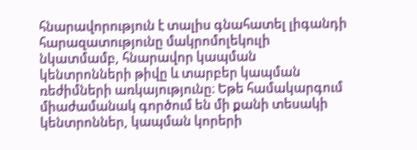հնարավորություն է տալիս գնահատել լիգանդի հարազատությունը մակրոմոլեկուլի նկատմամբ, հնարավոր կապման կենտրոնների թիվը և տարբեր կապման ռեժիմների առկայությունը։ Եթե համակարգում միաժամանակ գործում են մի քանի տեսակի կենտրոններ, կապման կորերի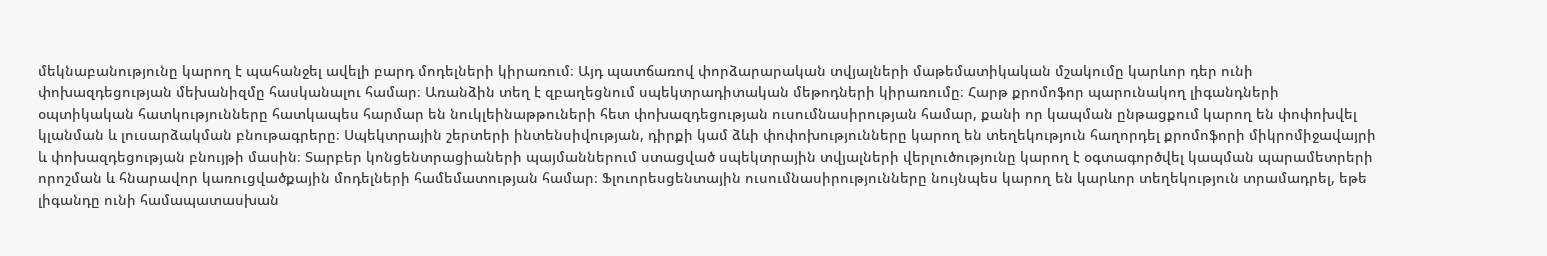մեկնաբանությունը կարող է պահանջել ավելի բարդ մոդելների կիրառում։ Այդ պատճառով փորձարարական տվյալների մաթեմատիկական մշակումը կարևոր դեր ունի փոխազդեցության մեխանիզմը հասկանալու համար։ Առանձին տեղ է զբաղեցնում սպեկտրադիտական մեթոդների կիրառումը։ Հարթ քրոմոֆոր պարունակող լիգանդների օպտիկական հատկությունները հատկապես հարմար են նուկլեինաթթուների հետ փոխազդեցության ուսումնասիրության համար, քանի որ կապման ընթացքում կարող են փոփոխվել կլանման և լուսարձակման բնութագրերը։ Սպեկտրային շերտերի ինտենսիվության, դիրքի կամ ձևի փոփոխությունները կարող են տեղեկություն հաղորդել քրոմոֆորի միկրոմիջավայրի և փոխազդեցության բնույթի մասին։ Տարբեր կոնցենտրացիաների պայմաններում ստացված սպեկտրային տվյալների վերլուծությունը կարող է օգտագործվել կապման պարամետրերի որոշման և հնարավոր կառուցվածքային մոդելների համեմատության համար։ Ֆլուորեսցենտային ուսումնասիրությունները նույնպես կարող են կարևոր տեղեկություն տրամադրել, եթե լիգանդը ունի համապատասխան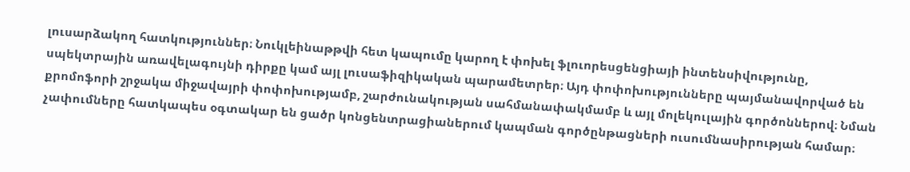լուսարձակող հատկություններ։ Նուկլեինաթթվի հետ կապումը կարող է փոխել ֆլուորեսցենցիայի ինտենսիվությունը, սպեկտրային առավելագույնի դիրքը կամ այլ լուսաֆիզիկական պարամետրեր։ Այդ փոփոխությունները պայմանավորված են քրոմոֆորի շրջակա միջավայրի փոփոխությամբ, շարժունակության սահմանափակմամբ և այլ մոլեկուլային գործոններով։ Նման չափումները հատկապես օգտակար են ցածր կոնցենտրացիաներում կապման գործընթացների ուսումնասիրության համար։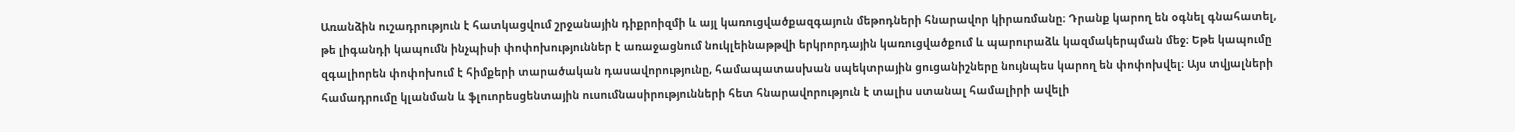Առանձին ուշադրություն է հատկացվում շրջանային դիքրոիզմի և այլ կառուցվածքազգայուն մեթոդների հնարավոր կիրառմանը։ Դրանք կարող են օգնել գնահատել, թե լիգանդի կապումն ինչպիսի փոփոխություններ է առաջացնում նուկլեինաթթվի երկրորդային կառուցվածքում և պարուրաձև կազմակերպման մեջ։ Եթե կապումը զգալիորեն փոփոխում է հիմքերի տարածական դասավորությունը, համապատասխան սպեկտրային ցուցանիշները նույնպես կարող են փոփոխվել։ Այս տվյալների համադրումը կլանման և ֆլուորեսցենտային ուսումնասիրությունների հետ հնարավորություն է տալիս ստանալ համալիրի ավելի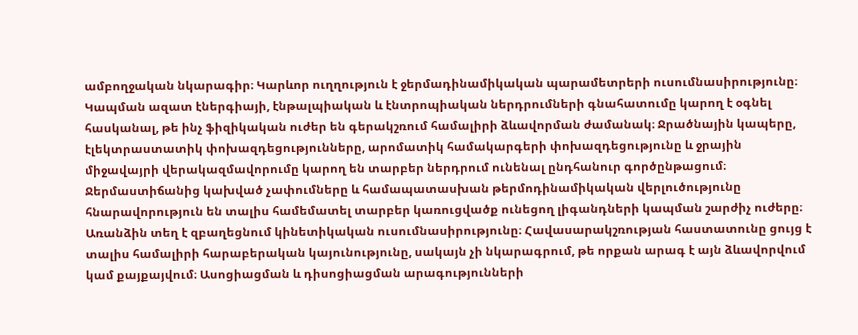ամբողջական նկարագիր։ Կարևոր ուղղություն է ջերմադինամիկական պարամետրերի ուսումնասիրությունը։ Կապման ազատ էներգիայի, էնթալպիական և էնտրոպիական ներդրումների գնահատումը կարող է օգնել հասկանալ, թե ինչ ֆիզիկական ուժեր են գերակշռում համալիրի ձևավորման ժամանակ։ Ջրածնային կապերը, էլեկտրաստատիկ փոխազդեցությունները, արոմատիկ համակարգերի փոխազդեցությունը և ջրային միջավայրի վերակազմավորումը կարող են տարբեր ներդրում ունենալ ընդհանուր գործընթացում։ Ջերմաստիճանից կախված չափումները և համապատասխան թերմոդինամիկական վերլուծությունը հնարավորություն են տալիս համեմատել տարբեր կառուցվածք ունեցող լիգանդների կապման շարժիչ ուժերը։ Առանձին տեղ է զբաղեցնում կինետիկական ուսումնասիրությունը։ Հավասարակշռության հաստատունը ցույց է տալիս համալիրի հարաբերական կայունությունը, սակայն չի նկարագրում, թե որքան արագ է այն ձևավորվում կամ քայքայվում։ Ասոցիացման և դիսոցիացման արագությունների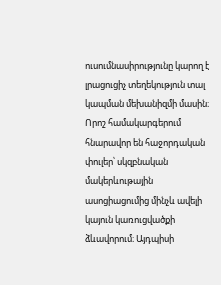ուսումնասիրությունը կարող է լրացուցիչ տեղեկություն տալ կապման մեխանիզմի մասին։ Որոշ համակարգերում հնարավոր են հաջորդական փուլեր՝ սկզբնական մակերևութային ասոցիացումից մինչև ավելի կայուն կառուցվածքի ձևավորում։ Այդպիսի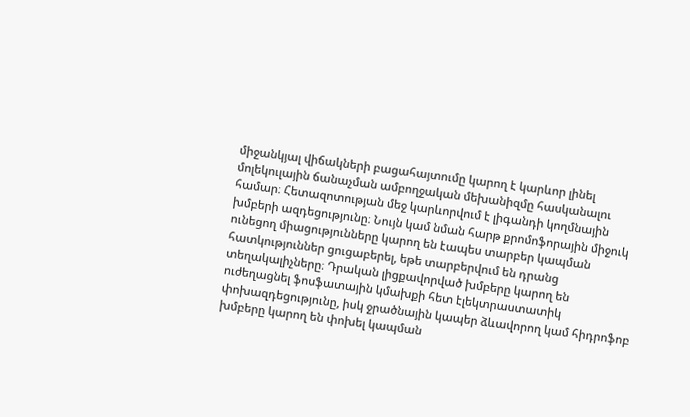միջանկյալ վիճակների բացահայտումը կարող է կարևոր լինել մոլեկուլային ճանաչման ամբողջական մեխանիզմը հասկանալու համար։ Հետազոտության մեջ կարևորվում է լիգանդի կողմնային խմբերի ազդեցությունը։ Նույն կամ նման հարթ քրոմոֆորային միջուկ ունեցող միացությունները կարող են էապես տարբեր կապման հատկություններ ցուցաբերել, եթե տարբերվում են դրանց տեղակալիչները։ Դրական լիցքավորված խմբերը կարող են ուժեղացնել ֆոսֆատային կմախքի հետ էլեկտրաստատիկ փոխազդեցությունը, իսկ ջրածնային կապեր ձևավորող կամ հիդրոֆոբ խմբերը կարող են փոխել կապման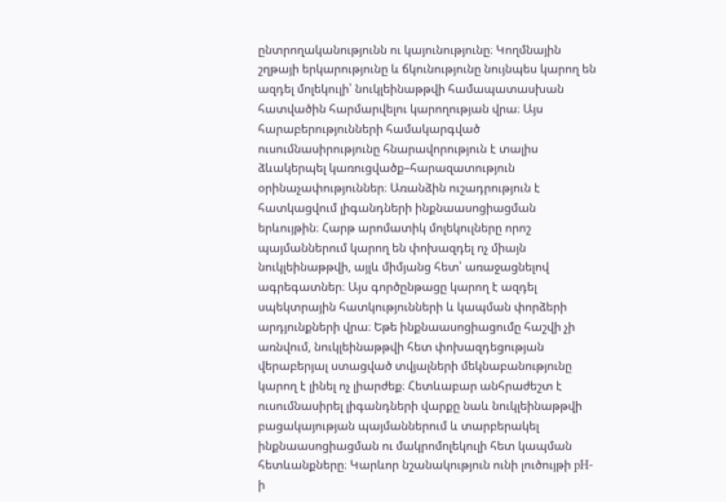ընտրողականությունն ու կայունությունը։ Կողմնային շղթայի երկարությունը և ճկունությունը նույնպես կարող են ազդել մոլեկուլի՝ նուկլեինաթթվի համապատասխան հատվածին հարմարվելու կարողության վրա։ Այս հարաբերությունների համակարգված ուսումնասիրությունը հնարավորություն է տալիս ձևակերպել կառուցվածք–հարազատություն օրինաչափություններ։ Առանձին ուշադրություն է հատկացվում լիգանդների ինքնաասոցիացման երևույթին։ Հարթ արոմատիկ մոլեկուլները որոշ պայմաններում կարող են փոխազդել ոչ միայն նուկլեինաթթվի, այլև միմյանց հետ՝ առաջացնելով ագրեգատներ։ Այս գործընթացը կարող է ազդել սպեկտրային հատկությունների և կապման փորձերի արդյունքների վրա։ Եթե ինքնաասոցիացումը հաշվի չի առնվում, նուկլեինաթթվի հետ փոխազդեցության վերաբերյալ ստացված տվյալների մեկնաբանությունը կարող է լինել ոչ լիարժեք։ Հետևաբար անհրաժեշտ է ուսումնասիրել լիգանդների վարքը նաև նուկլեինաթթվի բացակայության պայմաններում և տարբերակել ինքնաասոցիացման ու մակրոմոլեկուլի հետ կապման հետևանքները։ Կարևոր նշանակություն ունի լուծույթի pH-ի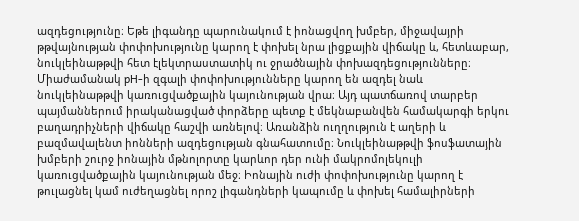ազդեցությունը։ Եթե լիգանդը պարունակում է իոնացվող խմբեր, միջավայրի թթվայնության փոփոխությունը կարող է փոխել նրա լիցքային վիճակը և, հետևաբար, նուկլեինաթթվի հետ էլեկտրաստատիկ ու ջրածնային փոխազդեցությունները։ Միաժամանակ pH-ի զգալի փոփոխությունները կարող են ազդել նաև նուկլեինաթթվի կառուցվածքային կայունության վրա։ Այդ պատճառով տարբեր պայմաններում իրականացված փորձերը պետք է մեկնաբանվեն համակարգի երկու բաղադրիչների վիճակը հաշվի առնելով։ Առանձին ուղղություն է աղերի և բազմավալենտ իոնների ազդեցության գնահատումը։ Նուկլեինաթթվի ֆոսֆատային խմբերի շուրջ իոնային մթնոլորտը կարևոր դեր ունի մակրոմոլեկուլի կառուցվածքային կայունության մեջ։ Իոնային ուժի փոփոխությունը կարող է թուլացնել կամ ուժեղացնել որոշ լիգանդների կապումը և փոխել համալիրների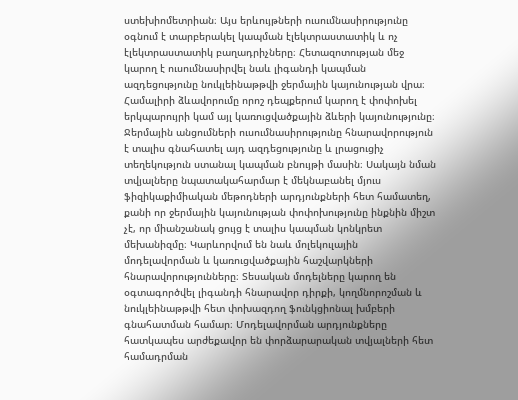ստեխիոմետրիան։ Այս երևույթների ուսումնասիրությունը օգնում է տարբերակել կապման էլեկտրաստատիկ և ոչ էլեկտրաստատիկ բաղադրիչները։ Հետազոտության մեջ կարող է ուսումնասիրվել նաև լիգանդի կապման ազդեցությունը նուկլեինաթթվի ջերմային կայունության վրա։ Համալիրի ձևավորումը որոշ դեպքերում կարող է փոփոխել երկպարույրի կամ այլ կառուցվածքային ձևերի կայունությունը։ Ջերմային անցումների ուսումնասիրությունը հնարավորություն է տալիս գնահատել այդ ազդեցությունը և լրացուցիչ տեղեկություն ստանալ կապման բնույթի մասին։ Սակայն նման տվյալները նպատակահարմար է մեկնաբանել մյուս ֆիզիկաքիմիական մեթոդների արդյունքների հետ համատեղ, քանի որ ջերմային կայունության փոփոխությունը ինքնին միշտ չէ, որ միանշանակ ցույց է տալիս կապման կոնկրետ մեխանիզմը։ Կարևորվում են նաև մոլեկուլային մոդելավորման և կառուցվածքային հաշվարկների հնարավորությունները։ Տեսական մոդելները կարող են օգտագործվել լիգանդի հնարավոր դիրքի, կողմնորոշման և նուկլեինաթթվի հետ փոխազդող ֆունկցիոնալ խմբերի գնահատման համար։ Մոդելավորման արդյունքները հատկապես արժեքավոր են փորձարարական տվյալների հետ համադրման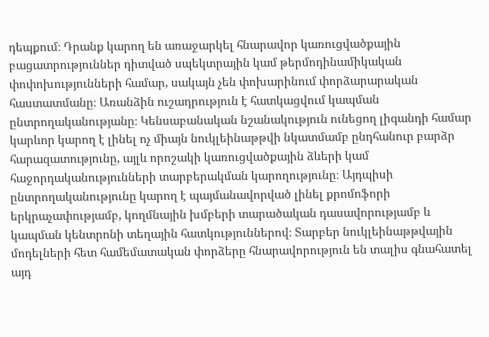դեպքում։ Դրանք կարող են առաջարկել հնարավոր կառուցվածքային բացատրություններ դիտված սպեկտրային կամ թերմոդինամիկական փոփոխությունների համար, սակայն չեն փոխարինում փորձարարական հաստատմանը։ Առանձին ուշադրություն է հատկացվում կապման ընտրողականությանը։ Կենսաբանական նշանակություն ունեցող լիգանդի համար կարևոր կարող է լինել ոչ միայն նուկլեինաթթվի նկատմամբ ընդհանուր բարձր հարազատությունը, այլև որոշակի կառուցվածքային ձևերի կամ հաջորդականությունների տարբերակման կարողությունը։ Այդպիսի ընտրողականությունը կարող է պայմանավորված լինել քրոմոֆորի երկրաչափությամբ, կողմնային խմբերի տարածական դասավորությամբ և կապման կենտրոնի տեղային հատկություններով։ Տարբեր նուկլեինաթթվային մոդելների հետ համեմատական փորձերը հնարավորություն են տալիս գնահատել այդ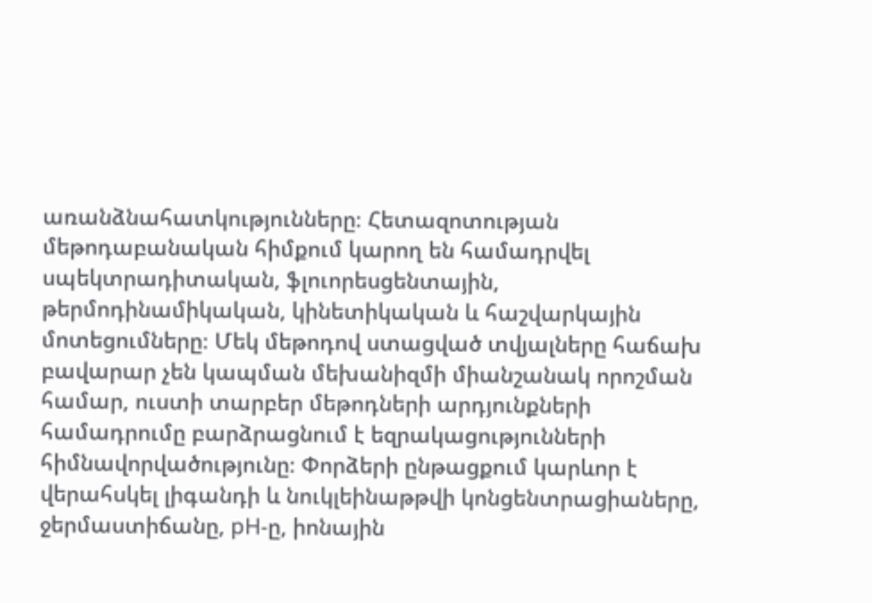առանձնահատկությունները։ Հետազոտության մեթոդաբանական հիմքում կարող են համադրվել սպեկտրադիտական, ֆլուորեսցենտային, թերմոդինամիկական, կինետիկական և հաշվարկային մոտեցումները։ Մեկ մեթոդով ստացված տվյալները հաճախ բավարար չեն կապման մեխանիզմի միանշանակ որոշման համար, ուստի տարբեր մեթոդների արդյունքների համադրումը բարձրացնում է եզրակացությունների հիմնավորվածությունը։ Փորձերի ընթացքում կարևոր է վերահսկել լիգանդի և նուկլեինաթթվի կոնցենտրացիաները, ջերմաստիճանը, pH-ը, իոնային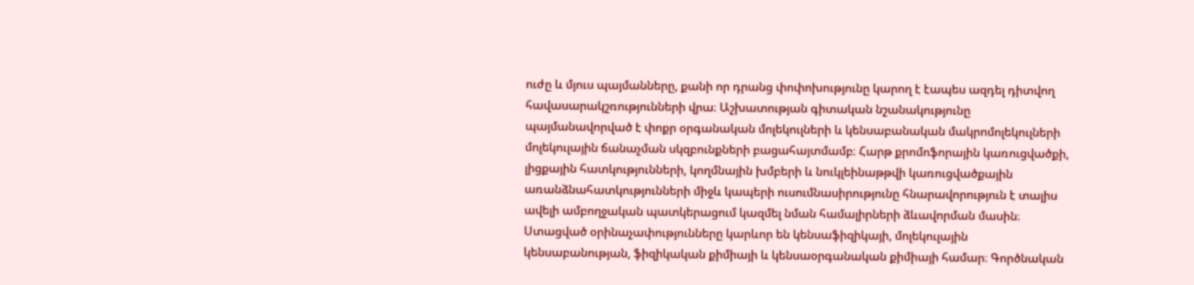ուժը և մյուս պայմանները, քանի որ դրանց փոփոխությունը կարող է էապես ազդել դիտվող հավասարակշռությունների վրա։ Աշխատության գիտական նշանակությունը պայմանավորված է փոքր օրգանական մոլեկուլների և կենսաբանական մակրոմոլեկուլների մոլեկուլային ճանաչման սկզբունքների բացահայտմամբ։ Հարթ քրոմոֆորային կառուցվածքի, լիցքային հատկությունների, կողմնային խմբերի և նուկլեինաթթվի կառուցվածքային առանձնահատկությունների միջև կապերի ուսումնասիրությունը հնարավորություն է տալիս ավելի ամբողջական պատկերացում կազմել նման համալիրների ձևավորման մասին։ Ստացված օրինաչափությունները կարևոր են կենսաֆիզիկայի, մոլեկուլային կենսաբանության, ֆիզիկական քիմիայի և կենսաօրգանական քիմիայի համար։ Գործնական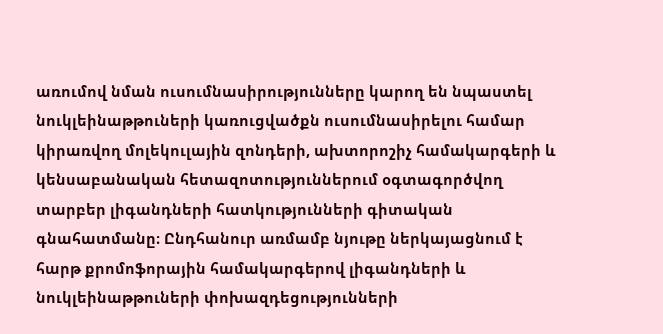առումով նման ուսումնասիրությունները կարող են նպաստել նուկլեինաթթուների կառուցվածքն ուսումնասիրելու համար կիրառվող մոլեկուլային զոնդերի, ախտորոշիչ համակարգերի և կենսաբանական հետազոտություններում օգտագործվող տարբեր լիգանդների հատկությունների գիտական գնահատմանը։ Ընդհանուր առմամբ նյութը ներկայացնում է հարթ քրոմոֆորային համակարգերով լիգանդների և նուկլեինաթթուների փոխազդեցությունների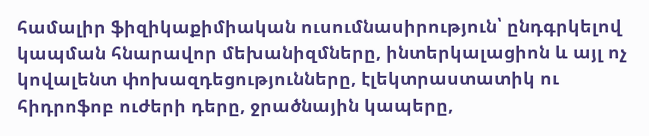համալիր ֆիզիկաքիմիական ուսումնասիրություն՝ ընդգրկելով կապման հնարավոր մեխանիզմները, ինտերկալացիոն և այլ ոչ կովալենտ փոխազդեցությունները, էլեկտրաստատիկ ու հիդրոֆոբ ուժերի դերը, ջրածնային կապերը,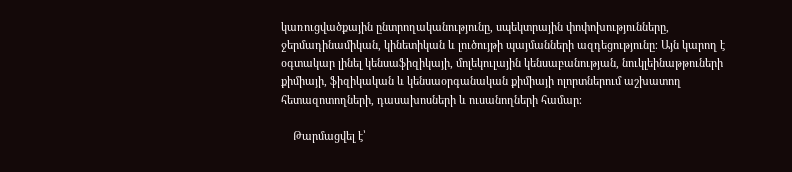կառուցվածքային ընտրողականությունը, սպեկտրային փոփոխությունները, ջերմադինամիկան, կինետիկան և լուծույթի պայմանների ազդեցությունը։ Այն կարող է օգտակար լինել կենսաֆիզիկայի, մոլեկուլային կենսաբանության, նուկլեինաթթուների քիմիայի, ֆիզիկական և կենսաօրգանական քիմիայի ոլորտներում աշխատող հետազոտողների, դասախոսների և ուսանողների համար։

    Թարմացվել է՝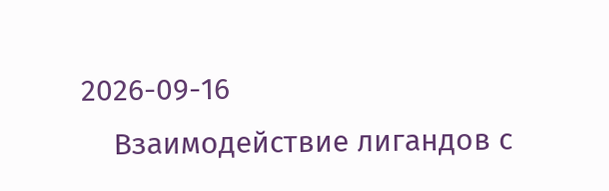2026-09-16
    Взаимодействие лигандов с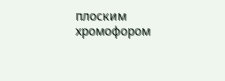плоским хромофором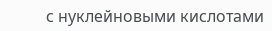с нуклейновыми кислотами